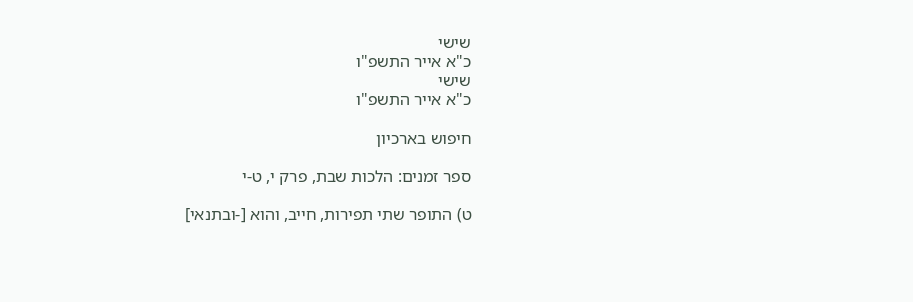שישי
כ"א אייר התשפ"ו
שישי
כ"א אייר התשפ"ו

חיפוש בארכיון

ספר זמנים: הלכות שבת, פרק י, ט-י

ט) התופר שתי תפירות, חייב, והוא [-ובתנאי]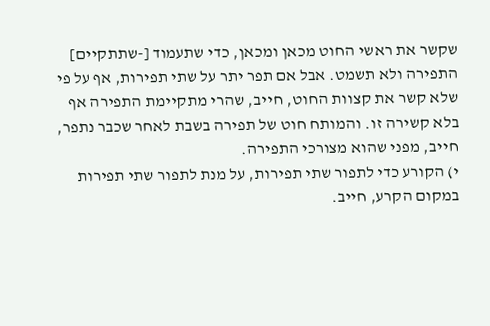שקשר את ראשי החוט מכאן ומכאן, כדי שתעמוד [-שתתקיים] התפירה ולא תשמט. אבל אם תפר יתר על שתי תפירות, אף על פי שלא קשר את קצוות החוט, חייב, שהרי מתקיימת התפירה אף בלא קשירה זו. והמותח חוט של תפירה בשבת לאחר שכבר נתפר, חייב, מפני שהוא מצורכי התפירה.
י) הקורע כדי לתפור שתי תפירות, על מנת לתפור שתי תפירות במקום הקרע, חייב.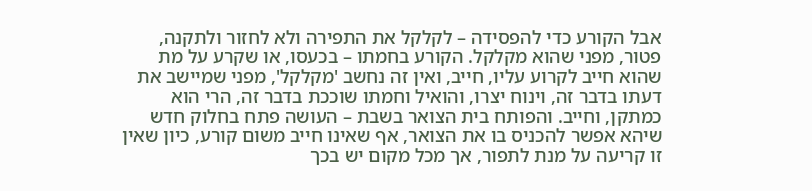אבל הקורע כדי להפסידה – לקלקל את התפירה ולא לחזור ולתקנה, פטור, מפני שהוא מקלקל. הקורע בחמתו – בכעסו, או שקרע על מת שהוא חייב לקרוע עליו, חייב, ואין זה נחשב 'מקלקל', מפני שמיישב את דעתו בדבר זה, וינוח יצרו, והואיל וחמתו שוככת בדבר זה, הרי הוא כמתקן, וחייב. והפותח בית הצואר בשבת – העושה פתח בחלוק חדש שיהא אפשר להכניס בו את הצואר, אף שאינו חייב משום קורע, כיון שאין זו קריעה על מנת לתפור, אך מכל מקום יש בכך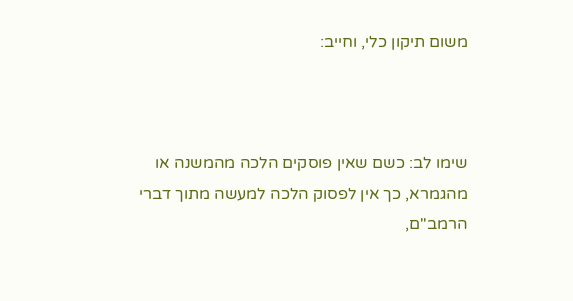משום תיקון כלי, וחייב:



שימו לב: כשם שאין פוסקים הלכה מהמשנה או מהגמרא, כך אין לפסוק הלכה למעשה מתוך דברי הרמב"ם,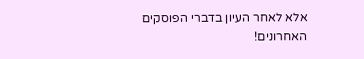אלא לאחר העיון בדברי הפוסקים האחרונים!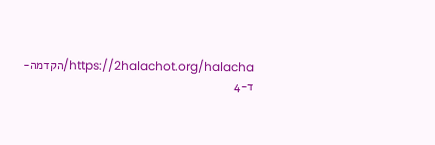https://2halachot.org/halacha/הקדמה-ד-4